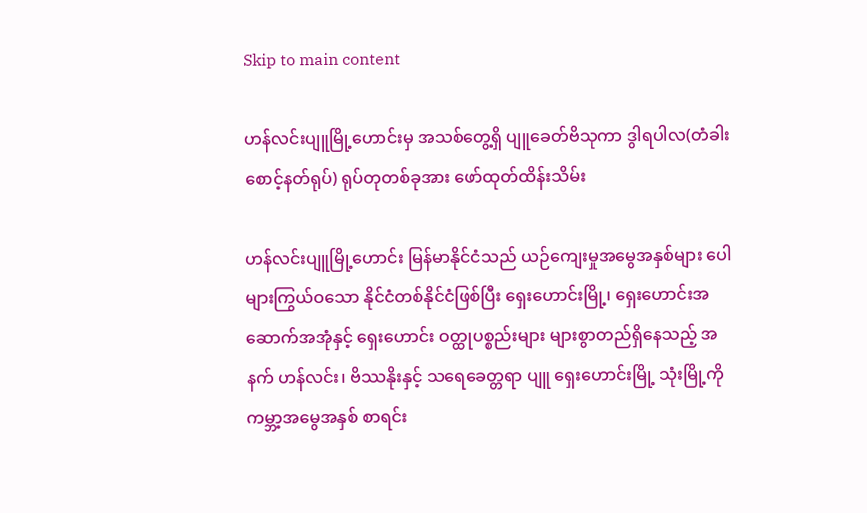Skip to main content

ဟန်လင်းပျူမြို့ဟောင်းမှ အသစ်တွေ့ရှိ ပျူခေတ်ဗိသုကာ ဒွါရပါလ(တံခါးစောင့်နတ်ရုပ်) ရုပ်တုတစ်ခုအား ဖော်ထုတ်ထိန်းသိမ်း

ဟန်လင်းပျူမြို့ဟောင်း မြန်မာနိုင်ငံသည် ယဉ်ကျေးမှုအမွေအနှစ်များ ပေါများကြွယ်ဝသော နိုင်ငံတစ်နိုင်ငံဖြစ်ပြီး ရှေးဟောင်းမြို့၊ ရှေးဟောင်းအဆောက်အအုံနှင့် ရှေးဟောင်း ဝတ္ထုပစ္စည်းများ များစွာတည်ရှိနေသည့် အနက် ဟန်လင်း၊ ဗိဿနိုးနှင့် သရေခေတ္တရာ ပျူ ရှေးဟောင်းမြို့ သုံးမြို့ကို ကမ္ဘာ့အမွေအနှစ် စာရင်း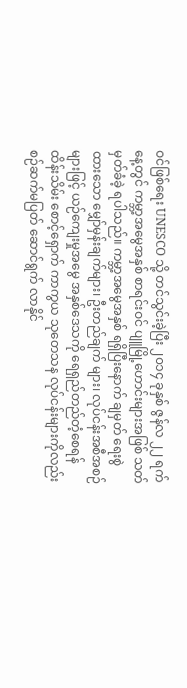ဝင်ဖြစ်ရေး UNESCO သို့ တင်သွင်းခဲ့ပြီး ၂၀၁၄ ခုနှစ် ဇွန်လ ၂၂ ရက်နေ့တွင် ကမ္ဘာ့အမွေအနှစ် စာရင်းဝင် ပျူမြို့ဟောင်းများအဖြစ် သတ်မှတ်ခံခဲ့ ရပါသည်။ ကမ္ဘာ့အမွေအနှစ် ရရှိပြီးနောက် ချမှတ် ရေးစွဲထားသော မျှော်မှန်းချက်များ၊ ဦးတည်ချက် များ၊ လုပ်ငန်းအစီအစဉ်များဖြင့် ယဉ်ကျေးမှုအမွေ အနှစ်ဒေသကို ရေရှည်တည်တံ့စေရန် ထိန်းသိမ်း စောင့်ရှောက် ကာကွယ သုတေသန လုပ်ငန်းများကိုလည်း စဉ်ဆက်မပြတ် ဆောင်ရွက် လာနိုင်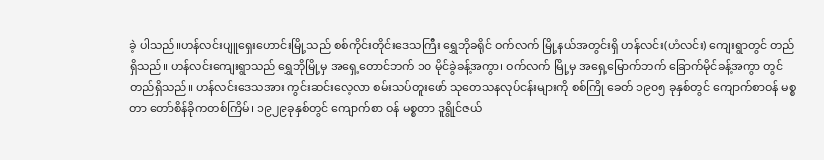ခဲ့ ပါသည်။ဟန်လင်းပျူရှေးဟောင်းမြို့သည် စစ်ကိုင်းတိုင်းဒေသကြီး ရွှေဘိုခရိုင် ဝက်လက် မြို့နယ်အတွင်းရှိ ဟန်လင်း(ဟံလင်း) ကျေးရွာတွင် တည်ရှိသည်။ ဟန်လင်းကျေးရွာသည် ရွှေဘိုမြို့မှ အရှေ့တောင်ဘက် ၁၀ မိုင်ခွဲခန့်အကွာ၊ ဝက်လက် မြို့မှ အရှေ့မြောက်ဘက် ခြောက်မိုင်ခန့်အကွာ တွင် တည်ရှိသည်။ ဟန်လင်းဒေသအား ကွင်းဆင်းလေ့လာ စမ်းသပ်တူးဖော် သုတေသနလုပ်ငန်းများကို စစ်ကြို ခေတ် ၁၉၀၅ ခုနှစ်တွင် ကျောက်စာဝန် မစ္စတာ တော်စိန်ခိုကတစ်ကြိမ်၊ ၁၉၂၉ခုနှစ်တွင် ကျောက်စာ ဝန် မစ္စတာ ဒူရွိုင်ဇယ်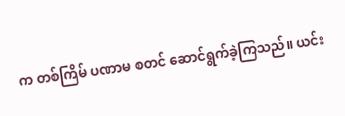က တစ်ကြိမ် ပဏာမ စတင် ဆောင်ရွက်ခဲ့ကြသည်။ ယင်း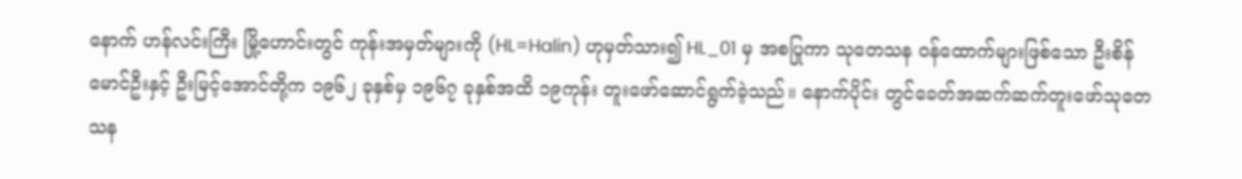နောက် ဟန်လင်းကြီး မြို့ဟောင်းတွင် ကုန်းအမှတ်များကို (HL=Halin) ဟုမှတ်သား၍ HL_01 မှ အစပြုကာ သုတေသန ဝန်ထောက်များဖြစ်သော ဦးစိန်မောင်ဦးနှင့် ဦးမြင့်အောင်တို့က ၁၉၆၂ ခုနှစ်မှ ၁၉၆၇ ခုနှစ်အထိ ၁၉ကုန်း တူးဖော်ဆောင်ရွက်ခဲ့သည်။ နောက်ပိုင်း တွင်ခေတ်အဆက်ဆက်တူးဖော်သုတေသန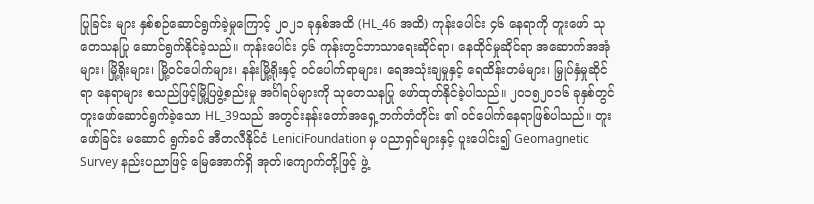ပြုခြင်း များ နှစ်စဉ်ဆောင်ရွက်ခဲ့မှုကြောင့် ၂၀၂၁ ခုနှစ်အထိ (HL_46 အထိ) ကုန်းပေါင်း ၄၆ နေရာကို တူးဖော် သုတေသနပြု ဆောင်ရွက်နိုင်ခဲ့သည်။ ကုန်းပေါင်း ၄၆ ကုန်းတွင်ဘာသာရေးဆိုင်ရာ၊ နေထိုင်မှုဆိုင်ရာ အဆောက်အအုံများ၊ မြို့ရိုးများ၊ မြို့ဝင်ပေါက်များ၊ နန်းမြို့ရိုးနှင့် ဝင်ပေါက်ရာများ၊ ရေအသုံးချမှုနှင့် ရေထိန်းတမံများ၊ မြှုပ်နှံမှုဆိုင်ရာ နေရာများ စသည်ဖြင့်မြို့ပြဖွဲ့စည်းမှု အင်္ဂါရပ်များကို သုတေသနပြု ဖော်ထုတ်နိုင်ခဲ့ပါသည်။ ၂၀၁၅၂၀၁၆ ခုနှစ်တွင် တူးဖော်ဆောင်ရွက်ခဲ့သော HL_39သည် အတွင်းနန်းတော်အရှေ့ဘက်တံတိုင်း ၏ ဝင်ပေါက်နေရာဖြစ်ပါသည်။ တူးဖော်ခြင်း မဆောင် ရွက်ခင် အီတလီနိုင်ငံ LeniciFoundation မှ ပညာရှင်များနှင့် ပူးပေါင်း၍ Geomagnetic Survey နည်းပညာဖြင့် မြေအောက်ရှိ အုတ်၊ကျောက်တို့ဖြင့် ဖွဲ့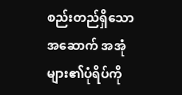စည်းတည်ရှိသော အဆောက် အအုံများ၏ပုံရိပ်ကို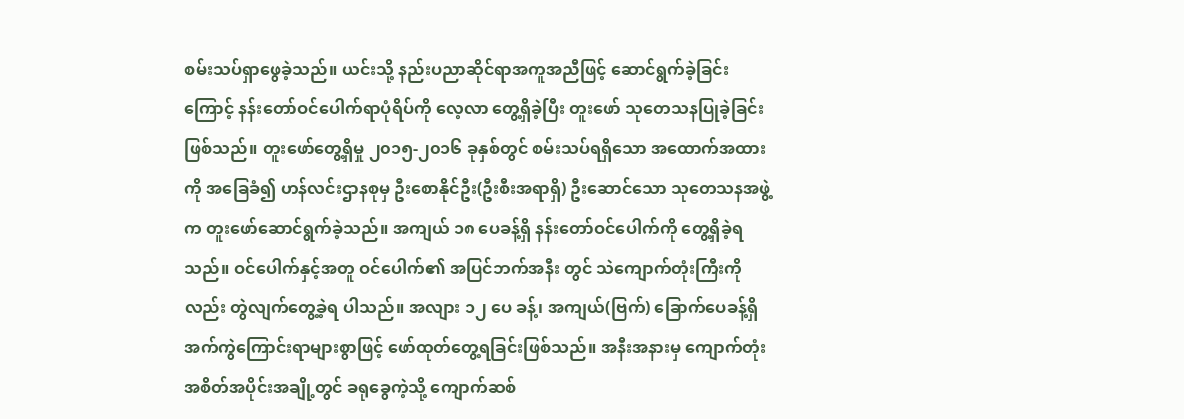စမ်းသပ်ရှာဖွေခဲ့သည်။ ယင်းသို့ နည်းပညာဆိုင်ရာအကူအညီဖြင့် ဆောင်ရွက်ခဲ့ခြင်းကြောင့် နန်းတော်ဝင်ပေါက်ရာပုံရိပ်ကို လေ့လာ တွေ့ရှိခဲ့ပြီး တူးဖော် သုတေသနပြုခဲ့ခြင်း ဖြစ်သည်။ တူးဖော်တွေ့ရှိမှု ၂၀၁၅-၂၀၁၆ ခုနှစ်တွင် စမ်းသပ်ရရှိသော အထောက်အထားကို အခြေခံ၍ ဟန်လင်းဌာနစုမှ ဦးစောနိုင်ဦး(ဦးစီးအရာရှိ) ဦးဆောင်သော သုတေသနအဖွဲ့က တူးဖော်ဆောင်ရွက်ခဲ့သည်။ အကျယ် ၁၈ ပေခန့်ရှိ နန်းတော်ဝင်ပေါက်ကို တွေ့ရှိခဲ့ရသည်။ ဝင်ပေါက်နှင့်အတူ ဝင်ပေါက်၏ အပြင်ဘက်အနီး တွင် သဲကျောက်တုံးကြီးကိုလည်း တွဲလျက်တွေ့ခဲ့ရ ပါသည်။ အလျား ၁၂ ပေ ခန့်၊ အကျယ်(ဗြက်) ခြောက်ပေခန့်ရှိ အက်ကွဲကြောင်းရာများစွာဖြင့် ဖော်ထုတ်တွေ့ရခြင်းဖြစ်သည်။ အနီးအနားမှ ကျောက်တုံးအစိတ်အပိုင်းအချို့တွင် ခရုခွေကဲ့သို့ ကျောက်ဆစ်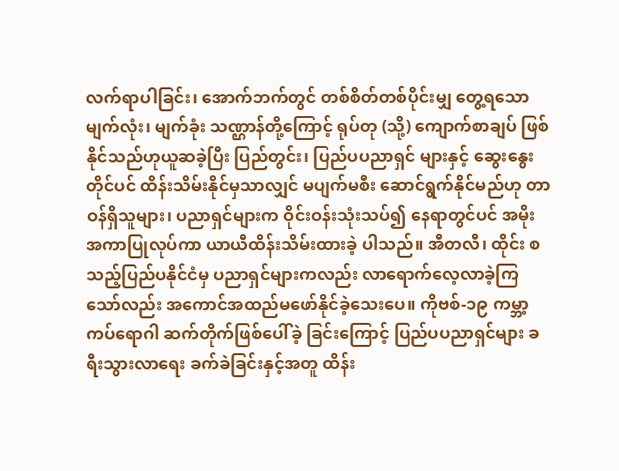လက်ရာပါခြင်း၊ အောက်ဘက်တွင် တစ်စိတ်တစ်ပိုင်းမျှ တွေ့ရသော မျက်လုံး၊ မျက်ခုံး သဏ္ဌာန်တို့ကြောင့် ရုပ်တု (သို့) ကျောက်စာချပ် ဖြစ်နိုင်သည်ဟုယူဆခဲ့ပြီး ပြည်တွင်း၊ ပြည်ပပညာရှင် များနှင့် ဆွေးနွေးတိုင်ပင် ထိန်းသိမ်းနိုင်မှသာလျှင် မပျက်မစီး ဆောင်ရွက်နိုင်မည်ဟု တာဝန်ရှိသူများ၊ ပညာရှင်များက ဝိုင်းဝန်းသုံးသပ်၍ နေရာတွင်ပင် အမိုးအကာပြုလုပ်ကာ ယာယီထိန်းသိမ်းထားခဲ့ ပါသည်။ အီတလီ၊ ထိုင်း စသည့်ပြည်ပနိုင်ငံမှ ပညာရှင်များကလည်း လာရောက်လေ့လာခဲ့ကြ သော်လည်း အကောင်အထည်မဖော်နိုင်ခဲ့သေးပေ။ ကိုဗစ်-၁၉ ကမ္ဘာ့ကပ်ရောဂါ ဆက်တိုက်ဖြစ်ပေါ်ခဲ့ ခြင်းကြောင့် ပြည်ပပညာရှင်များ ခရီးသွားလာရေး ခက်ခဲခြင်းနှင့်အတူ ထိန်း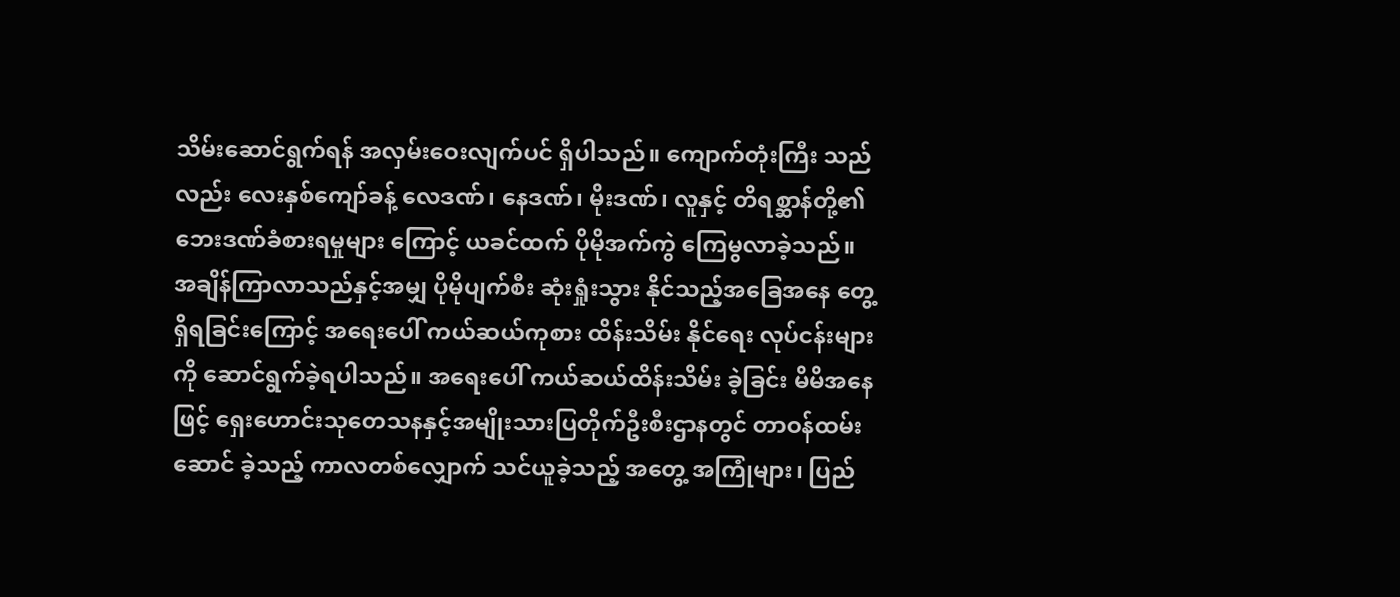သိမ်းဆောင်ရွက်ရန် အလှမ်းဝေးလျက်ပင် ရှိပါသည်။ ကျောက်တုံးကြီး သည်လည်း လေးနှစ်ကျော်ခန့် လေဒဏ်၊ နေဒဏ်၊ မိုးဒဏ်၊ လူနှင့် တိရစ္ဆာန်တို့၏ဘေးဒဏ်ခံစားရမှုများ ကြောင့် ယခင်ထက် ပိုမိုအက်ကွဲ ကြေမွလာခဲ့သည်။ အချိန်ကြာလာသည်နှင့်အမျှ ပိုမိုပျက်စီး ဆုံးရှုံးသွား နိုင်သည့်အခြေအနေ တွေ့ရှိရခြင်းကြောင့် အရေးပေါ် ကယ်ဆယ်ကုစား ထိန်းသိမ်း နိုင်ရေး လုပ်ငန်းများကို ဆောင်ရွက်ခဲ့ရပါသည်။ အရေးပေါ် ကယ်ဆယ်ထိန်းသိမ်း ခဲ့ခြင်း မိမိအနေဖြင့် ရှေးဟောင်းသုတေသနနှင့်အမျိုးသားပြတိုက်ဦးစီးဌာနတွင် တာဝန်ထမ်းဆောင် ခဲ့သည့် ကာလတစ်လျှောက် သင်ယူခဲ့သည့် အတွေ့ အကြုံများ၊ ပြည်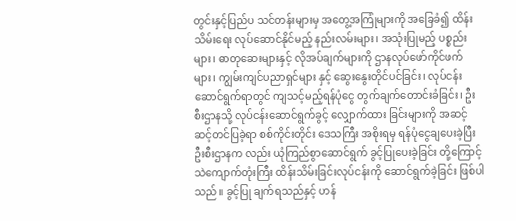တွင်းနှင့်ပြည်ပ သင်တန်းများမှ အတွေ့အကြုံများကို အခြေခံ၍ ထိန်းသိမ်းရေး လုပ်ဆောင်နိုင်မည့် နည်းလမ်းများ၊ အသုံးပြုမည့် ပစ္စည်းများ၊ ဓာတုဆေးများနှင့် လိုအပ်ချက်များကို ဌာနလုပ်ဖော်ကိုင်ဖက်များ၊ ကျွမ်းကျင်ပညာရှင်များ နှင့် ဆွေးနွေးတိုင်ပင်ခြင်း၊ လုပ်ငန်းဆောင်ရွက်ရာတွင် ကျသင့်မည့်ရန်ပုံငွေ တွက်ချက်တောင်းခံခြင်း၊ ဦးစီးဌာနသို့ လုပ်ငန်းဆောင်ရွက်ခွင့် လျှောက်ထား ခြင်းများကို အဆင့်ဆင့်တင်ပြခဲ့ရာ စစ်ကိုင်းတိုင်း ဒေသကြီး အစိုးရမှ ရန်ပုံငွေချပေးခဲ့ပြီး ဦးစီးဌာနက လည်း ယုံကြည်စွာဆောင်ရွက် ခွင့်ပြုပေးခဲ့ခြင်း တို့ကြောင့် သဲကျောက်တုံးကြီး ထိန်းသိမ်းခြင်းလုပ်ငန်းကို ဆောင်ရွက်ခဲ့ခြင်း ဖြစ်ပါသည်။ ခွင့်ပြု ချက်ရသည်နှင့် ဟန်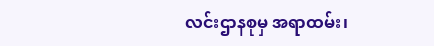လင်းဌာနစုမှ အရာထမ်း၊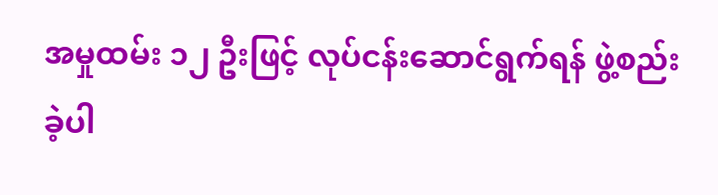အမှုထမ်း ၁၂ ဦးဖြင့် လုပ်ငန်းဆောင်ရွက်ရန် ဖွဲ့စည်းခဲ့ပါ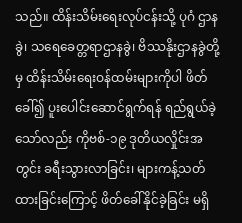သည်။ ထိန်းသိမ်းရေးလုပ်ငန်းသို့ ပုဂံ ဌာနခွဲ၊ သရေခေတ္တရာဌာနခွဲ၊ ဗိဿနိုးဌာနခွဲတို့မှ ထိန်းသိမ်းရေးဝန်ထမ်းများကိုပါ ဖိတ်ခေါ်၍ ပူးပေါင်းဆောင်ရွက်ရန် ရည်ရွယ်ခဲ့သော်လည်း ကိုဗစ်-၁၉ ဒုတိယလှိုင်းအတွင်း ခရီးသွားလာခြင်း၊ များကန့်သတ်ထားခြင်းကြောင့် ဖိတ်ခေါ်နိုင်ခဲ့ခြင်း မရှိ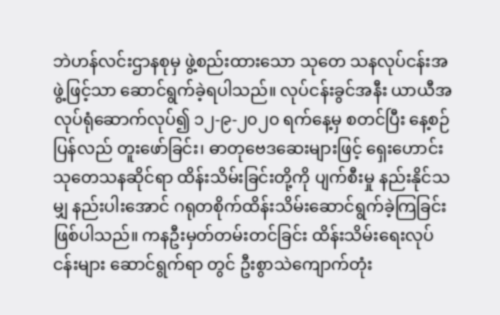ဘဲဟန်လင်းဌာနစုမှ ဖွဲ့စည်းထားသော သုတေ သနလုပ်ငန်းအဖွဲ့ဖြင့်သာ ဆောင်ရွက်ခဲ့ရပါသည်။ လုပ်ငန်းခွင်အနီး ယာယီအလုပ်ရုံဆောက်လုပ်၍ ၁၂-၉-၂၀၂၀ ရက်နေ့မှ စတင်ပြီး နေ့စဉ်ပြန်လည် တူးဖော်ခြင်း၊ ဓာတုဗေဒဆေးများဖြင့် ရှေးဟောင်း သုတေသနဆိုင်ရာ ထိန်းသိမ်းခြင်းတို့ကို ပျက်စီးမှု နည်းနိုင်သမျှ နည်းပါးအောင် ဂရုတစိုက်ထိန်းသိမ်းဆောင်ရွက်ခဲ့ကြခြင်း ဖြစ်ပါသည်။ ကနဦးမှတ်တမ်းတင်ခြင်း ထိန်းသိမ်းရေးလုပ်ငန်းများ ဆောင်ရွက်ရာ တွင် ဦးစွာသဲကျောက်တုံး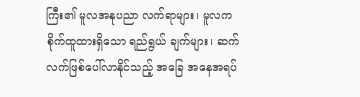ကြီး၏ မူလအနုပညာ လက်ရာများ၊ မူလကစိုက်ထူထားရှိသော ရည်ရွယ် ချက်များ၊ ဆက်လက်ဖြစ်ပေါ်လာနိုင်သည့် အခြေ အနေအရပ်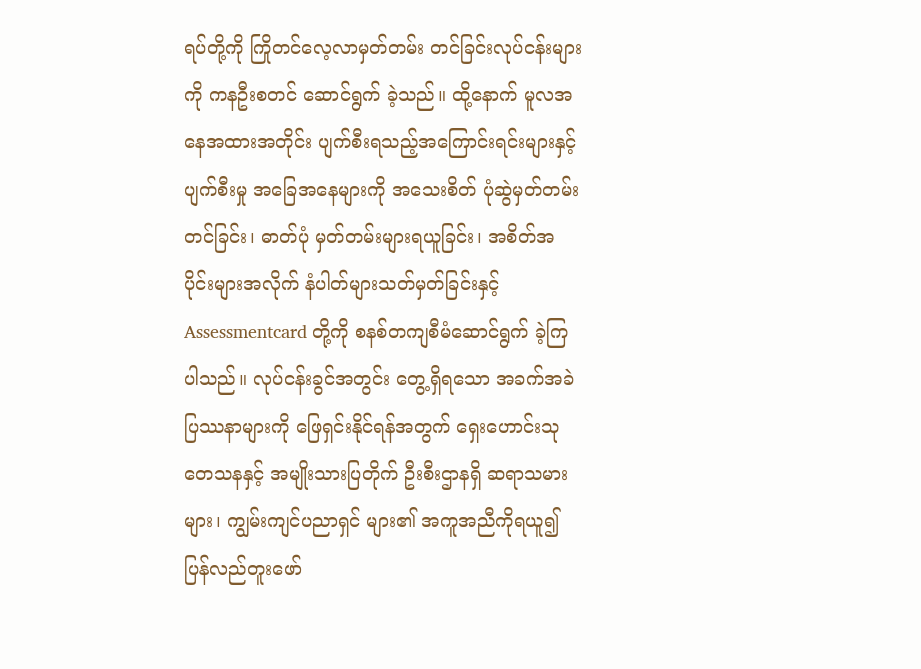ရပ်တို့ကို ကြိုတင်လေ့လာမှတ်တမ်း တင်ခြင်းလုပ်ငန်းများကို ကနဦးစတင် ဆောင်ရွက် ခဲ့သည်။ ထို့နောက် မူလအနေအထားအတိုင်း ပျက်စီးရသည့်အကြောင်းရင်းများနှင့် ပျက်စီးမှု အခြေအနေများကို အသေးစိတ် ပုံဆွဲမှတ်တမ်း တင်ခြင်း၊ ဓာတ်ပုံ မှတ်တမ်းများရယူခြင်း၊ အစိတ်အပိုင်းများအလိုက် နံပါတ်များသတ်မှတ်ခြင်းနှင့် Assessmentcard တို့ကို စနစ်တကျစီမံဆောင်ရွက် ခဲ့ကြပါသည်။ လုပ်ငန်းခွင်အတွင်း တွေ့ရှိရသော အခက်အခဲ ပြဿနာများကို ဖြေရှင်းနိုင်ရန်အတွက် ရှေးဟောင်းသုတေသနနှင့် အမျိုးသားပြတိုက် ဦးစီးဌာနရှိ ဆရာသမားများ၊ ကျွမ်းကျင်ပညာရှင် များ၏ အကူအညီကိုရယူ၍ ပြန်လည်တူးဖော်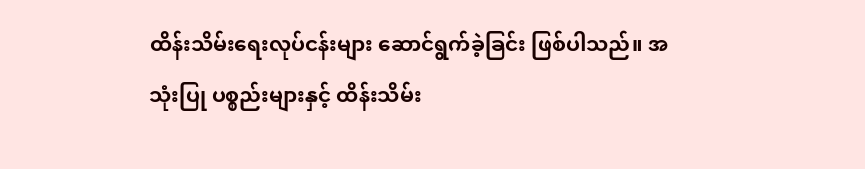ထိန်းသိမ်းရေးလုပ်ငန်းများ ဆောင်ရွက်ခဲ့ခြင်း ဖြစ်ပါသည်။ အသုံးပြု ပစ္စည်းများနှင့် ထိန်းသိမ်း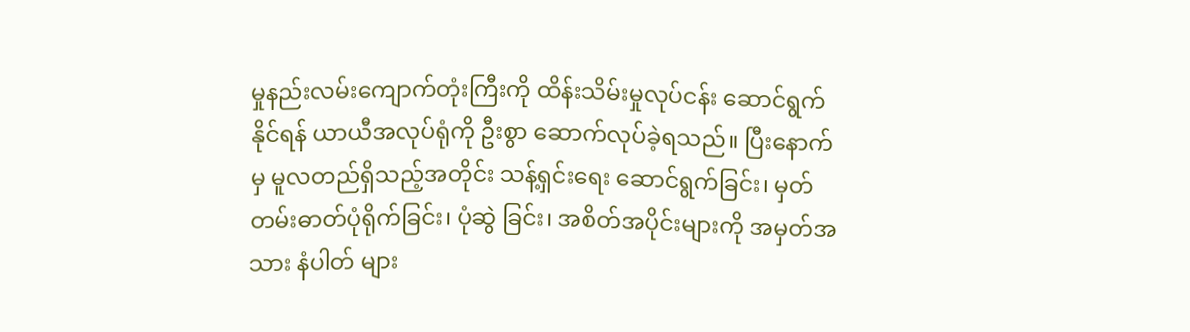မှုနည်းလမ်းကျောက်တုံးကြီးကို ထိန်းသိမ်းမှုလုပ်ငန်း ဆောင်ရွက် နိုင်ရန် ယာယီအလုပ်ရုံကို ဦးစွာ ဆောက်လုပ်ခဲ့ရသည်။ ပြီးနောက်မှ မူလတည်ရှိသည့်အတိုင်း သန့်ရှင်းရေး ဆောင်ရွက်ခြင်း၊ မှတ်တမ်းဓာတ်ပုံရိုက်ခြင်း၊ ပုံဆွဲ ခြင်း၊ အစိတ်အပိုင်းများကို အမှတ်အသား နံပါတ် များ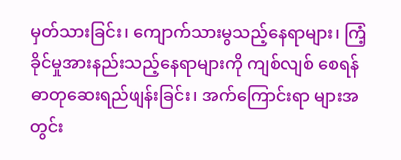မှတ်သားခြင်း၊ ကျောက်သားမွသည့်နေရာများ၊ ကြံ့ခိုင်မှုအားနည်းသည့်နေရာများကို ကျစ်လျစ် စေရန် ဓာတုဆေးရည်ဖျန်းခြင်း၊ အက်ကြောင်းရာ များအတွင်း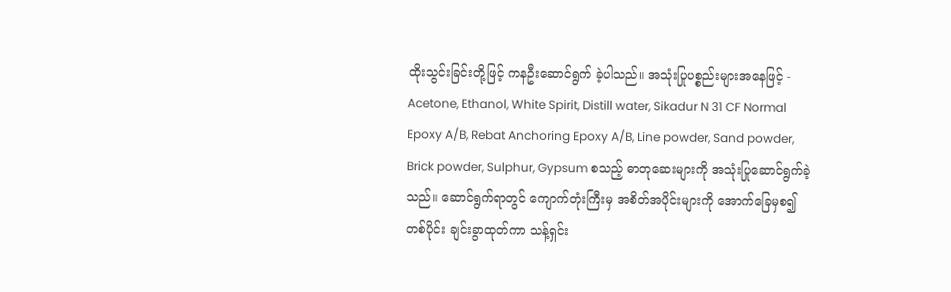ထိုးသွင်းခြင်းတို့ဖြင့် ကနဦးဆောင်ရွက် ခဲ့ပါသည်။ အသုံးပြုပစ္စည်းများအနေဖြင့် - Acetone, Ethanol, White Spirit, Distill water, Sikadur N 31 CF Normal Epoxy A/B, Rebat Anchoring Epoxy A/B, Line powder, Sand powder, Brick powder, Sulphur, Gypsum စသည့် ဓာတုဆေးများကို အသုံးပြုဆောင်ရွက်ခဲ့ သည်။ ဆောင်ရွက်ရာတွင် ကျောက်တုံးကြီးမှ အစိတ်အပိုင်းများကို အောက်ခြေမှစ၍ တစ်ပိုင်း ချင်းခွာထုတ်ကာ သန့်ရှင်း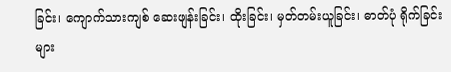ခြင်း၊ ကျောက်သားကျစ် ဆေးဖျန်းခြင်း၊ ထိုးခြင်း၊ မှတ်တမ်းယူခြင်း၊ ဓာတ်ပုံ ရိုက်ခြင်းများ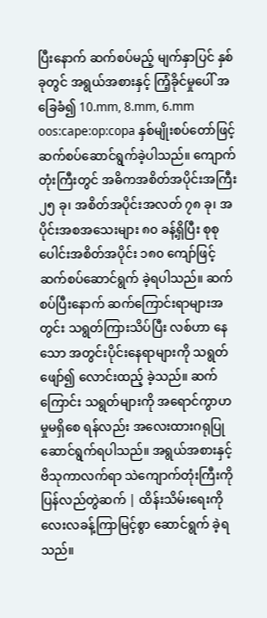ပြီးနောက် ဆက်စပ်မည့် မျက်နှာပြင် နှစ်ခုတွင် အရွယ်အစားနှင့် ကြံ့ခိုင်မှုပေါ် အခြေခံ၍ 10.mm, 8.mm, 6.mm oos:cape:op:copa နှစ်မျိုးစပ်တော်ဖြင့် ဆက်စပ်ဆောင်ရွက်ခဲ့ပါသည်။ ကျောက်တုံးကြီးတွင် အဓိကအစိတ်အပိုင်းအကြီး ၂၅ ခု၊ အစိတ်အပိုင်းအလတ် ၇၈ ခု၊ အပိုင်းအစအသေးများ ၈၀ ခန့်ရှိပြီး စုစုပေါင်းအစိတ်အပိုင်း ၁၈၀ ကျော်ဖြင့် ဆက်စပ်ဆောင်ရွက် ခဲ့ရပါသည်။ ဆက်စပ်ပြီးနောက် ဆက်ကြောင်းရာများအတွင်း သရွတ်ကြားသိပ်ပြီး လစ်ဟာ နေသော အတွင်းပိုင်းနေရာများကို သရွတ်ဖျော်၍ လောင်းထည့် ခဲ့သည်။ ဆက်ကြောင်း သရွတ်များကို အရောင်ကွာဟမှုမရှိစေ ရန်လည်း အလေးထားဂရုပြု ဆောင်ရွက်ရပါသည်။ အရွယ်အစားနှင့် ဗိသုကာလက်ရာ သဲကျောက်တုံးကြီးကို ပြန်လည်တွဲဆက် | ထိန်းသိမ်းရေးကို လေးလခန့်ကြာမြင့်စွာ ဆောင်ရွက် ခဲ့ရသည်။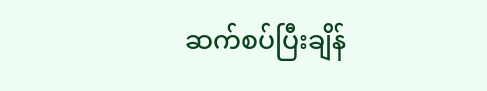ဆက်စပ်ပြီးချိန်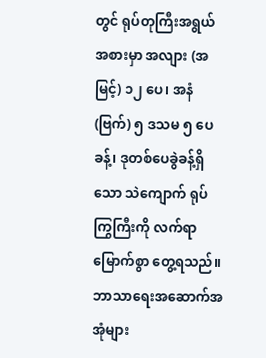တွင် ရုပ်တုကြီးအရွယ် အစားမှာ အလျား (အမြင့်) ၁၂ ပေ၊ အနံ (ဗြက်) ၅ ဒသမ ၅ ပေခန့်၊ ဒုတစ်ပေခွဲခန့်ရှိသော သဲကျောက် ရုပ်ကြွကြီးကို လက်ရာမြောက်စွာ တွေ့ရသည်။ ဘာသာရေးအဆောက်အအုံများ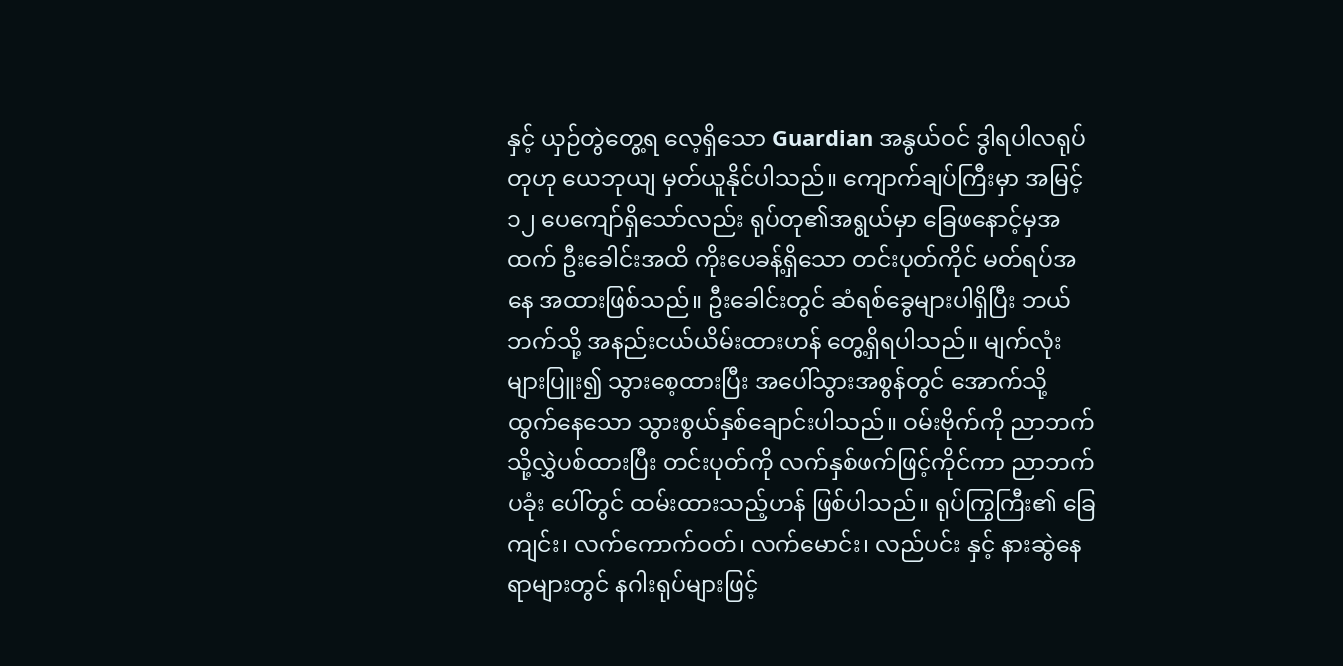နှင့် ယှဉ်တွဲတွေ့ရ လေ့ရှိသော Guardian အနွယ်ဝင် ဒွါရပါလရုပ်တုဟု ယေဘုယျ မှတ်ယူနိုင်ပါသည်။ ကျောက်ချပ်ကြီးမှာ အမြင့် ၁၂ ပေကျော်ရှိသော်လည်း ရုပ်တု၏အရွယ်မှာ ခြေဖနောင့်မှအထက် ဦးခေါင်းအထိ ကိုးပေခန့်ရှိသော တင်းပုတ်ကိုင် မတ်ရပ်အနေ အထားဖြစ်သည်။ ဦးခေါင်းတွင် ဆံရစ်ခွေများပါရှိပြီး ဘယ်ဘက်သို့ အနည်းငယ်ယိမ်းထားဟန် တွေ့ရှိရပါသည်။ မျက်လုံး များပြူး၍ သွားစေ့ထားပြီး အပေါ်သွားအစွန်တွင် အောက်သို့ ထွက်နေသော သွားစွယ်နှစ်ချောင်းပါသည်။ ဝမ်းဗိုက်ကို ညာဘက်သို့လွှဲပစ်ထားပြီး တင်းပုတ်ကို လက်နှစ်ဖက်ဖြင့်ကိုင်ကာ ညာဘက်ပခုံး ပေါ်တွင် ထမ်းထားသည့်ဟန် ဖြစ်ပါသည်။ ရုပ်ကြွကြီး၏ ခြေကျင်း၊ လက်ကောက်ဝတ်၊ လက်မောင်း၊ လည်ပင်း နှင့် နားဆွဲနေရာများတွင် နဂါးရုပ်များဖြင့်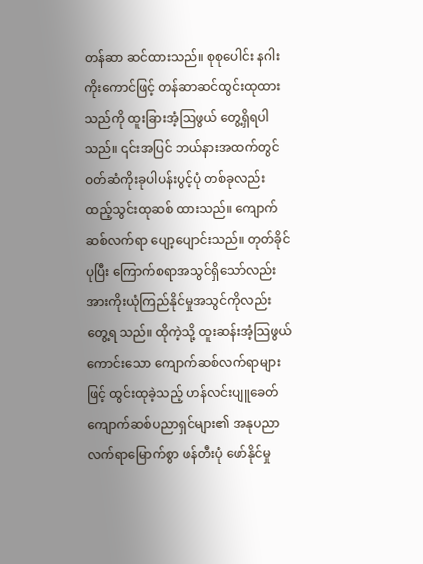တန်ဆာ ဆင်ထားသည်။ စုစုပေါင်း နဂါးကိုးကောင်ဖြင့် တန်ဆာဆင်ထွင်းထုထားသည်ကို ထူးခြားအံ့ဩဖွယ် တွေ့ရှိရပါသည်။ ၎င်းအပြင် ဘယ်နားအထက်တွင် ဝတ်ဆံကိုးခုပါပန်းပွင့်ပုံ တစ်ခုလည်း ထည့်သွင်းထုဆစ် ထားသည်။ ကျောက်ဆစ်လက်ရာ ပျော့ပျောင်းသည်။ တုတ်ခိုင်ပုပြီး ကြောက်စရာအသွင်ရှိသော်လည်း အားကိုးယုံကြည်နိုင်မှုအသွင်ကိုလည်း တွေ့ရ သည်။ ထိုကဲ့သို့ ထူးဆန်းအံ့သြဖွယ်ကောင်းသော ကျောက်ဆစ်လက်ရာများဖြင့် ထွင်းထုခဲ့သည့် ဟန်လင်းပျူခေတ် ကျောက်ဆစ်ပညာရှင်များ၏ အနုပညာလက်ရာမြောက်စွာ ဖန်တီးပုံ ဖော်နိုင်မှု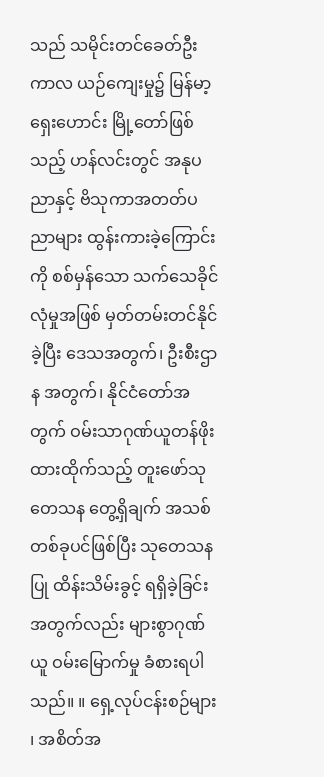သည် သမိုင်းတင်ခေတ်ဦးကာလ ယဉ်ကျေးမှု၌ မြန်မာ့ရှေးဟောင်း မြို့တော်ဖြစ်သည့် ဟန်လင်းတွင် အနုပညာနှင့် ဗိသုကာအတတ်ပညာများ ထွန်းကားခဲ့ကြောင်းကို စစ်မှန်သော သက်သေခိုင်လုံမှုအဖြစ် မှတ်တမ်းတင်နိုင်ခဲ့ပြီး ဒေသအတွက်၊ ဦးစီးဌာန အတွက်၊ နိုင်ငံတော်အတွက် ဝမ်းသာဂုဏ်ယူတန်ဖိုး ထားထိုက်သည့် တူးဖော်သုတေသန တွေ့ရှိချက် အသစ်တစ်ခုပင်ဖြစ်ပြီး သုတေသနပြု ထိန်းသိမ်းခွင့် ရရှိခဲ့ခြင်းအတွက်လည်း များစွာဂုဏ်ယူ ဝမ်းမြောက်မှု ခံစားရပါသည်။ ။ ရှေ့လုပ်ငန်းစဉ်များ ၊ အစိတ်အ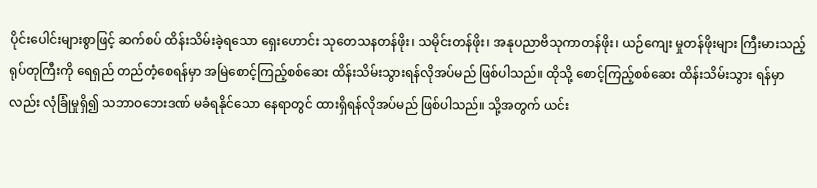ပိုင်းပေါင်းများစွာဖြင့် ဆက်စပ် ထိန်းသိမ်းခဲ့ရသော ရှေးဟောင်း သုတေသနတန်ဖိုး၊ သမိုင်းတန်ဖိုး၊ အနုပညာဗိသုကာတန်ဖိုး၊ ယဉ်ကျေး မှုတန်ဖိုးများ ကြီးမားသည့်ရုပ်တုကြီးကို ရေရှည် တည်တံ့စေရန်မှာ အမြဲစောင့်ကြည့်စစ်ဆေး ထိန်းသိမ်းသွားရန်လိုအပ်မည် ဖြစ်ပါသည်။ ထိုသို့ စောင့်ကြည့်စစ်ဆေး ထိန်းသိမ်းသွား ရန်မှာလည်း လုံခြုံမှုရှိ၍ သဘာဝဘေးဒဏ် မခံရနိုင်သော နေရာတွင် ထားရှိရန်လိုအပ်မည် ဖြစ်ပါသည်။ သို့အတွက် ယင်း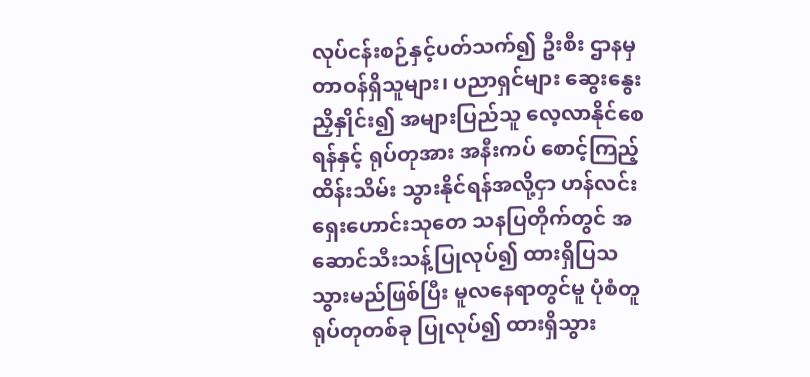လုပ်ငန်းစဉ်နှင့်ပတ်သက်၍ ဦးစီး ဌာနမှ တာဝန်ရှိသူများ၊ ပညာရှင်များ ဆွေးနွေးညှိနှိုင်း၍ အများပြည်သူ လေ့လာနိုင်စေရန်နှင့် ရုပ်တုအား အနီးကပ် စောင့်ကြည့် ထိန်းသိမ်း သွားနိုင်ရန်အလို့ငှာ ဟန်လင်းရှေးဟောင်းသုတေ သနပြတိုက်တွင် အဆောင်သီးသန့်ပြုလုပ်၍ ထားရှိပြသသွားမည်ဖြစ်ပြီး မူလနေရာတွင်မူ ပုံစံတူရုပ်တုတစ်ခု ပြုလုပ်၍ ထားရှိသွား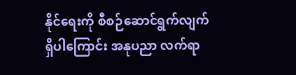နိုင်ရေးကို စီစဉ်ဆောင်ရွက်လျက်ရှိပါကြောင်း အနုပညာ လက်ရာ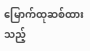မြောက်ထုဆစ်ထားသည့်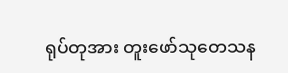ရုပ်တုအား တူးဖော်သုတေသန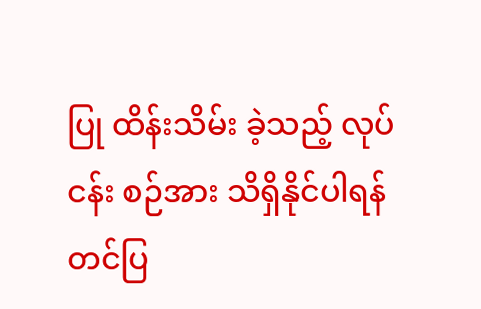ပြု ထိန်းသိမ်း ခဲ့သည့် လုပ်ငန်း စဉ်အား သိရှိနိုင်ပါရန် တင်ပြ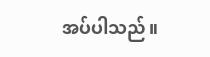အပ်ပါသည်။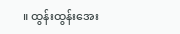။ ထွန်းထွန်းအေး